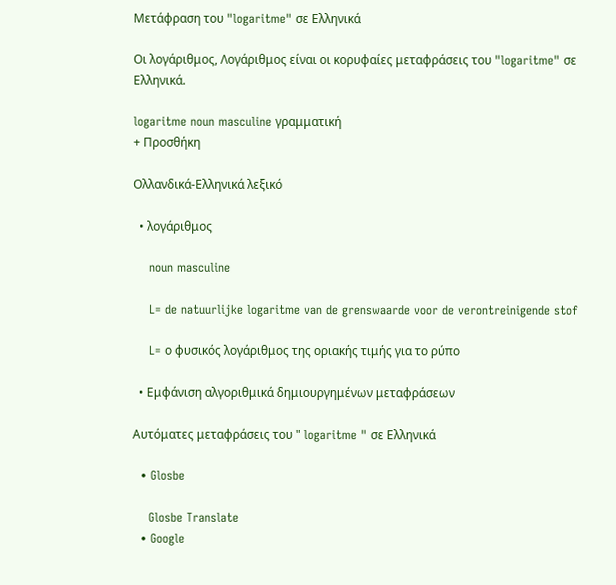Μετάφραση του "logaritme" σε Ελληνικά

Οι λογάριθμος, Λογάριθμος είναι οι κορυφαίες μεταφράσεις του "logaritme" σε Ελληνικά.

logaritme noun masculine γραμματική
+ Προσθήκη

Ολλανδικά-Ελληνικά λεξικό

  • λογάριθμος

    noun masculine

    L= de natuurlijke logaritme van de grenswaarde voor de verontreinigende stof

    L= ο φυσικός λογάριθμος της οριακής τιμής για το ρύπο

  • Εμφάνιση αλγοριθμικά δημιουργημένων μεταφράσεων

Αυτόματες μεταφράσεις του " logaritme " σε Ελληνικά

  • Glosbe

    Glosbe Translate
  • Google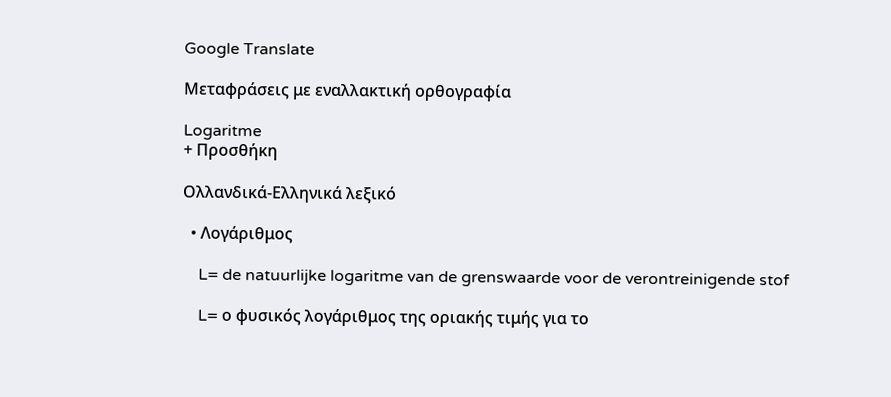Google Translate

Μεταφράσεις με εναλλακτική ορθογραφία

Logaritme
+ Προσθήκη

Ολλανδικά-Ελληνικά λεξικό

  • Λογάριθμος

    L= de natuurlijke logaritme van de grenswaarde voor de verontreinigende stof

    L= ο φυσικός λογάριθμος της οριακής τιμής για το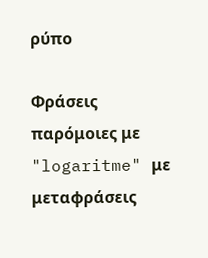ρύπο

Φράσεις παρόμοιες με "logaritme" με μεταφράσεις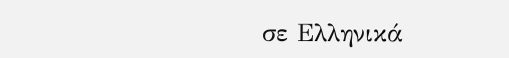σε Ελληνικά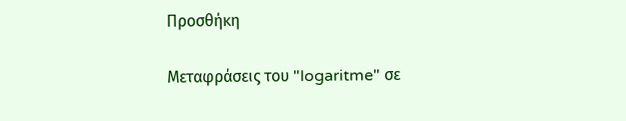Προσθήκη

Μεταφράσεις του "logaritme" σε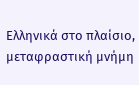Ελληνικά στο πλαίσιο, μεταφραστική μνήμη